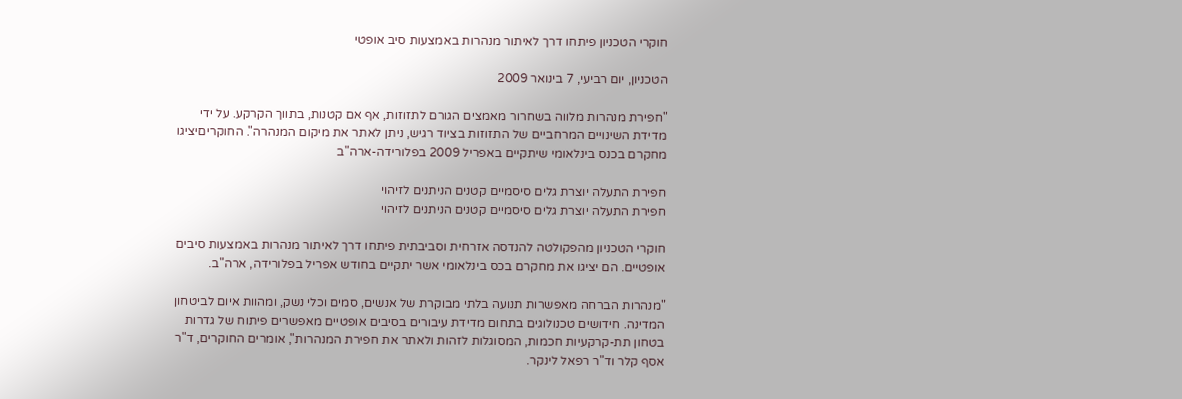חוקרי הטכניון פיתחו דרך לאיתור מנהרות באמצעות סיב אופטי

הטכניון, יום רביעי, 7 בינואר 2009

"חפירת מנהרות מלווה בשחרור מאמצים הגורם לתזוזות, אף אם קטנות, בתווך הקרקע. על ידי מדידת השינויים המרחביים של התזוזות בציוד רגיש, ניתן לאתר את מיקום המנהרה". החוקריםיציגו מחקרם בכנס בינלאומי שיתקיים באפריל 2009 בפלורידה-ארה"ב

חפירת התעלה יוצרת גלים סיסמיים קטנים הניתנים לזיהוי
חפירת התעלה יוצרת גלים סיסמיים קטנים הניתנים לזיהוי

חוקרי הטכניון מהפקולטה להנדסה אזרחית וסביבתית פיתחו דרך לאיתור מנהרות באמצעות סיבים אופטיים. הם יציגו את מחקרם בכס בינלאומי אשר יתקיים בחודש אפריל בפלורידה, ארה"ב.

"מנהרות הברחה מאפשרות תנועה בלתי מבוקרת של אנשים, סמים וכלי נשק, ומהוות איום לביטחון המדינה. חידושים טכנולוגים בתחום מדידת עיבורים בסיבים אופטיים מאפשרים פיתוח של גדרות בטחון תת-קרקעיות חכמות, המסוגלות לזהות ולאתר את חפירת המנהרות", אומרים החוקרים, ד"ר אסף קלר וד"ר רפאל לינקר.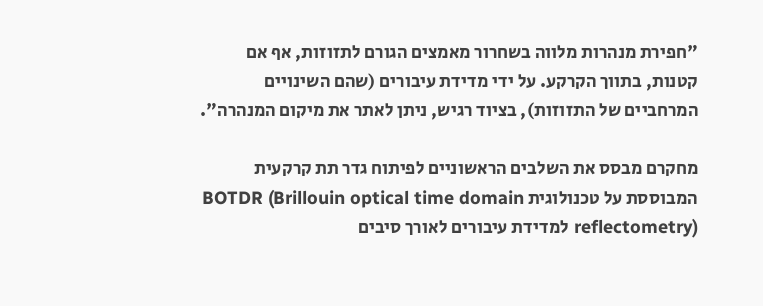"חפירת מנהרות מלווה בשחרור מאמצים הגורם לתזוזות, אף אם קטנות, בתווך הקרקע. על ידי מדידת עיבורים (שהם השינויים המרחביים של התזוזות), בציוד רגיש, ניתן לאתר את מיקום המנהרה".

מחקרם מבסס את השלבים הראשוניים לפיתוח גדר תת קרקעית המבוססת על טכנולוגית BOTDR (Brillouin optical time domain reflectometry) למדידת עיבורים לאורך סיבים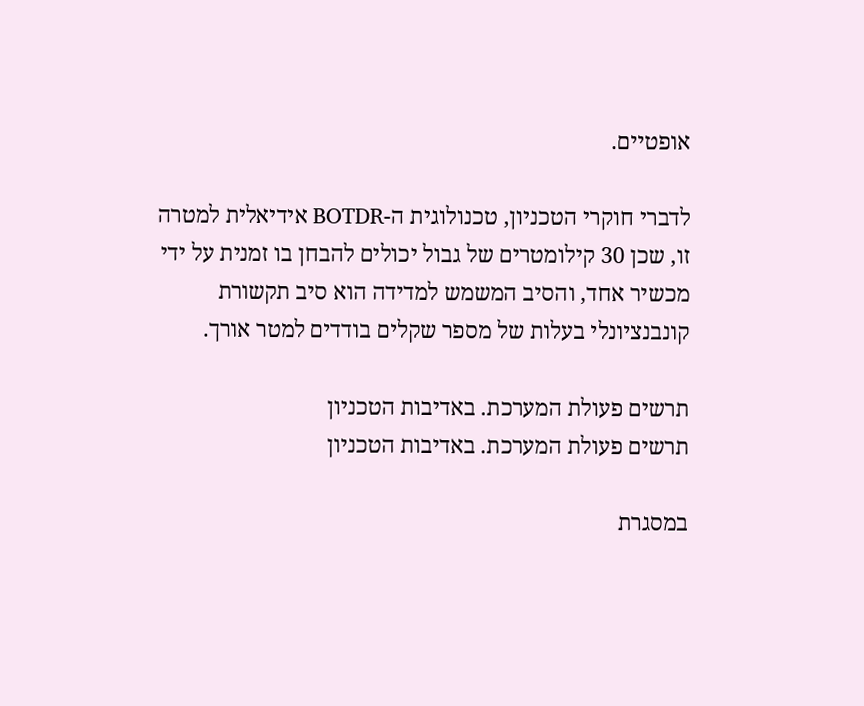אופטיים.

לדברי חוקרי הטכניון, טכנולוגית ה-BOTDR אידיאלית למטרה זו, שכן 30 קילומטרים של גבול יכולים להבחן בו זמנית על ידי מכשיר אחד, והסיב המשמש למדידה הוא סיב תקשורת קונבנציונלי בעלות של מספר שקלים בודדים למטר אורך.

תרשים פעולת המערכת. באדיבות הטכניון
תרשים פעולת המערכת. באדיבות הטכניון

במסגרת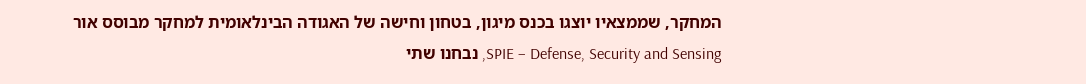המחקר, שממצאיו יוצגו בכנס מיגון, בטחון וחישה של האגודה הבינלאומית למחקר מבוסס אור SPIE – Defense, Security and Sensing, נבחנו שתי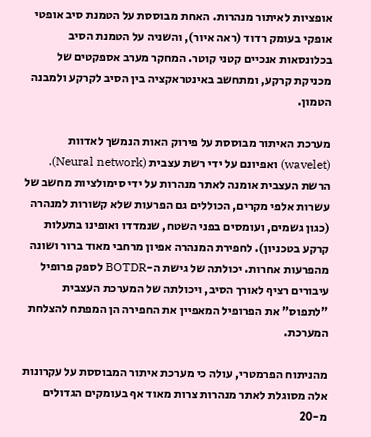אופציות לאיתור מנהרות. האחת מבוססת על הטמנת סיב אופטי אופקי בעומק רדוד (ראה איור), והשניה על הטמנת הסיב בכלונסאות אנכיים קטני קוטר. המחקר מערב אספקטים של מכניקת קרקע, ומתחשב באינטראקציה בין הסיב לקרקע ולמבנה הטמון.

מערכת האיתור מבוססת על פירוק האות הנמשך לאדוות (wavelet) ואפיונם על ידי רשת עצבית (Neural network). הרשת העצבית אומנה לאתר מנהרות על ידי סימולציות מחשב של עשרות אלפי מקרים, הכוללים גם הפרעות שלא קשורות למנהרה (כגון גשמים, ועומסים בפני השטח, שנמדדו ואופינו בתעלות קרקע בטכניון). לחפירת המנהרה אפיון מרחבי מאוד ברור ושונה מהפרעות אחרות. יכולתה של גישת ה-BOTDR לספק פרופיל עיבורים רציף לאורך הסיב, ויכולתה של המערכת העצבית "לתפוס" את הפרופיל המאפיין את החפירה הן המפתח להצלחת המערכת.

מהניתוח הפרמטרי, עולה כי מערכת איתור המבוססת על עקרונות אלה מסוגלת לאתר מנהרות צרות מאוד אף בעומקים הגדולים מ-20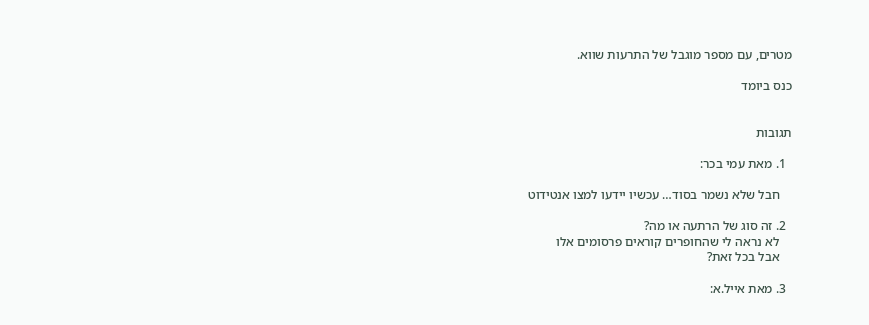מטרים, עם מספר מוגבל של התרעות שווא.

כנס ביומד


תגובות

  1. מאת עמי בכר:

    חבל שלא נשמר בסוד… עכשיו יידעו למצו אנטידוט

  2. זה סוג של הרתעה או מה?
    לא נראה לי שהחופרים קוראים פרסומים אלו
    אבל בכל זאת?

  3. מאת אייל.א: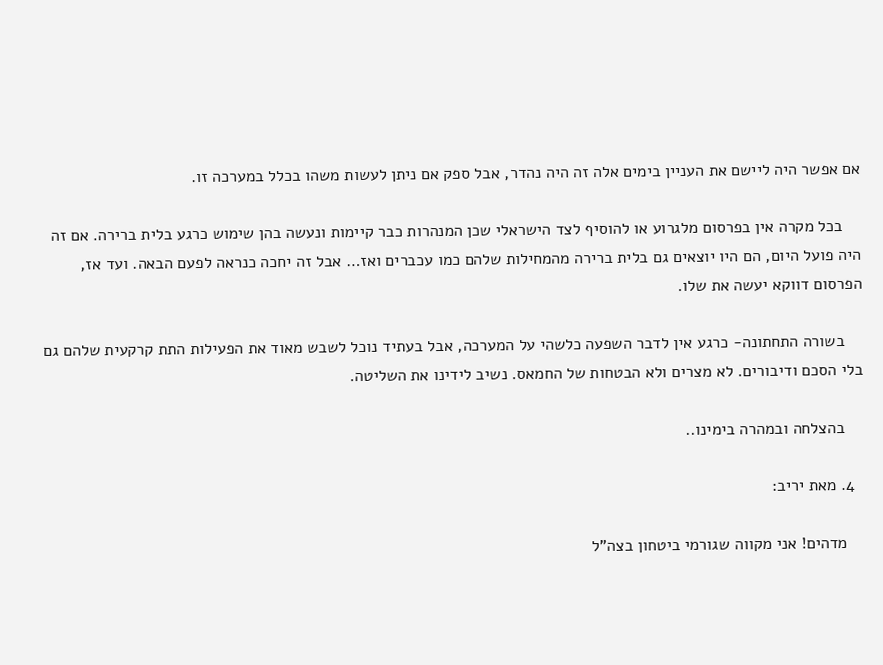אם אפשר היה ליישם את העניין בימים אלה זה היה נהדר, אבל ספק אם ניתן לעשות משהו בכלל במערכה זו.

    בכל מקרה אין בפרסום מלגרוע או להוסיף לצד הישראלי שכן המנהרות כבר קיימות ונעשה בהן שימוש כרגע בלית ברירה. אם זה היה פועל היום, הם היו יוצאים גם בלית ברירה מהמחילות שלהם כמו עכברים ואז… אבל זה יחכה כנראה לפעם הבאה. ועד אז, הפרסום דווקא יעשה את שלו.

    בשורה התחתונה- כרגע אין לדבר השפעה כלשהי על המערכה, אבל בעתיד נוכל לשבש מאוד את הפעילות התת קרקעית שלהם גם בלי הסכם ודיבורים. לא מצרים ולא הבטחות של החמאס. נשיב לידינו את השליטה.

    בהצלחה ובמהרה בימינו..

  4. מאת יריב:

    מדהים! אני מקווה שגורמי ביטחון בצה"ל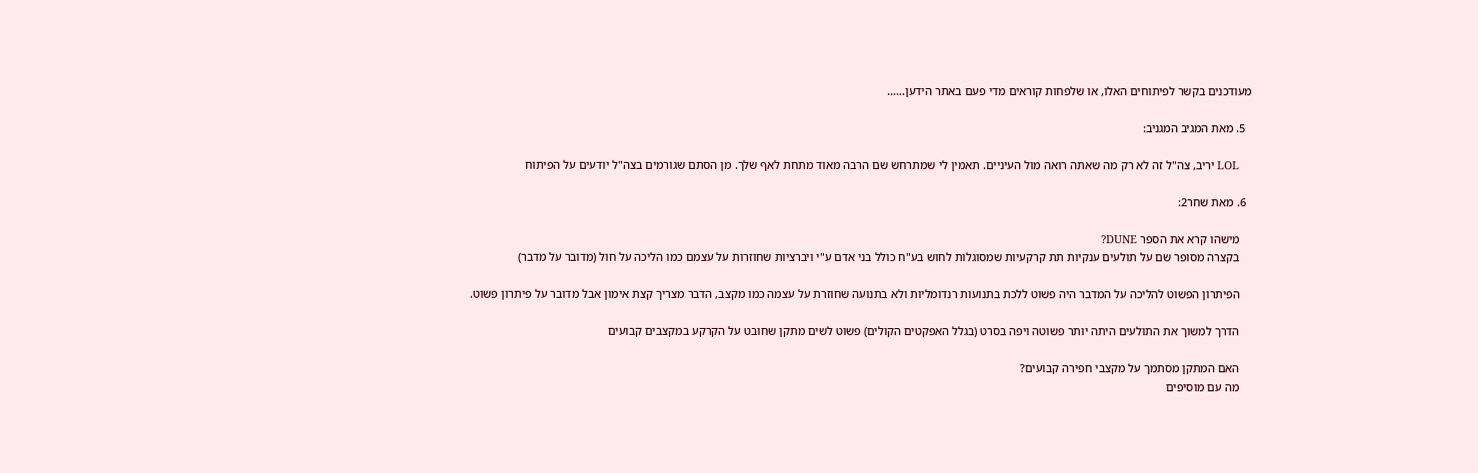מעודכנים בקשר לפיתוחים האלו, או שלפחות קוראים מדי פעם באתר הידען……

  5. מאת המגיב המגניב:

    LOL יריב, צה"ל זה לא רק מה שאתה רואה מול העיניים. תאמין לי שמתרחש שם הרבה מאוד מתחת לאף שלך. מן הסתם שגורמים בצה"ל יודעים על הפיתוח

  6. מאת שחר2:

    מישהו קרא את הספר DUNE?
    בקצרה מסופר שם על תולעים ענקיות תת קרקעיות שמסוגלות לחוש בע"ח כולל בני אדם ע"י ויברציות שחוזרות על עצמם כמו הליכה על חול (מדובר על מדבר)

    הפיתרון הפשוט להליכה על המדבר היה פשוט ללכת בתנועות רנדומליות ולא בתנועה שחוזרת על עצמה כמו מקצב, הדבר מצריך קצת אימון אבל מדובר על פיתרון פשוט.

    הדרך למשוך את התולעים היתה יותר פשוטה ויפה בסרט (בגלל האפקטים הקולים) פשוט לשים מתקן שחובט על הקרקע במקצבים קבועים

    האם המתקן מסתמך על מקצבי חפירה קבועים?
    מה עם מוסיפים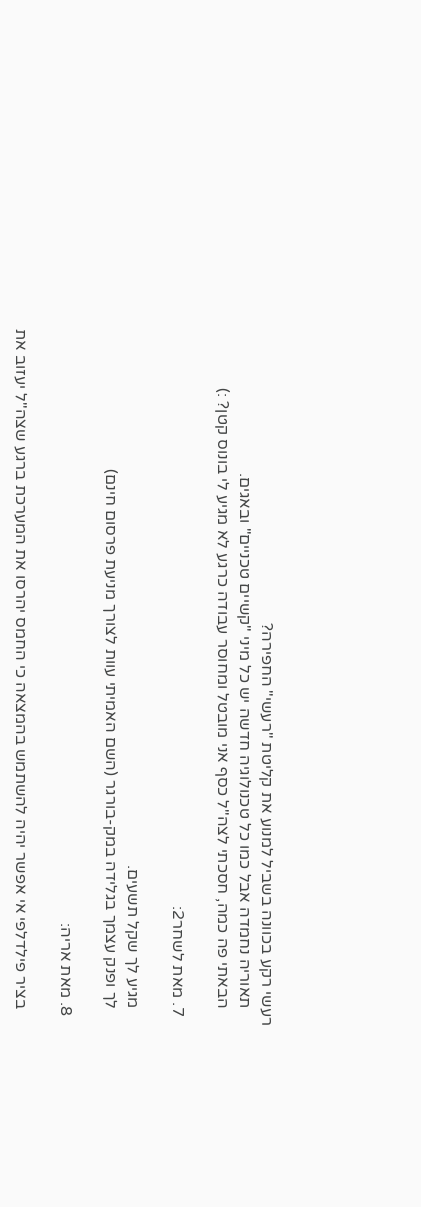רעשי רקע בכוונה בשביל למנוע את קליטת "רעשי" החפירה?
    תאוריה נחמדה אבל כמו כל טכנולוגיה חדשה יש כל מיני "קשיים טכניים" ובאגים.
    הבאתי פה כמה, חסכתי לצה"ל כסף אני מובטל ומחוסר עבודה כרגע לא מגיע לי בונוס קטן? :)

  7. מאת לשחר2:

    מגיע לך שקל תשעים.
    לך ופנק עצמך בגלידה במק-בורגר (השם האמיתי עוות לצורך מניעת פרסום חינם)

  8. מאת אריה:

    בציר פילדלפי אי אפשר יהיה להשתמש בהמצאה כי החמס יהרסו את המערכת ברגע שצה"ל יעזוב את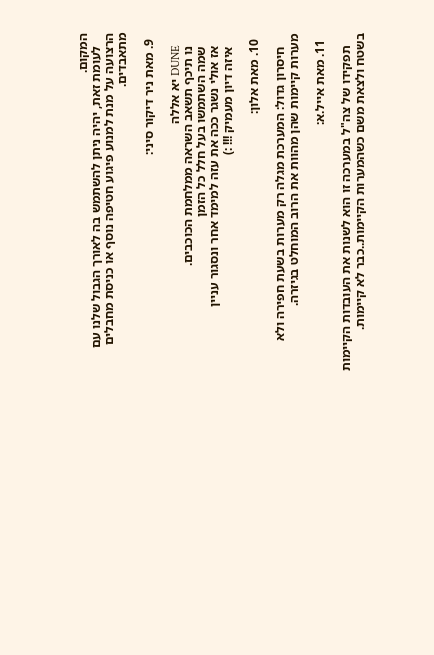המקום.
    לעומת זאת, יהיה ניתן להשתמש בה לאורך הגבול שלנו עם הרצועה על מנת למנוע פיגוע חטיפה נוסף או כניסת מחבלים מתאבדים.

  9. מאת ניר דיקור סיני:

    DUNE יא אללה
    נו תיכף תשאב השראה ממלחמת הכוכבים.
    שמה השתמשו בעל חלל כל הזמן
    אז אולי נשגר ככה את עזה למימד אחר ונסגור עניין
    איזה דיון מעמיק !!! :)

  10. מאת אלון:

    חיסרון גדול: המערכת מגלה רק מערות בשעת חפירה ולא מערות קיימות שהן מהוות את הרוב המוחלט בגיזרה.

  11. מאת אייל.א:

    תפקידו של צה"ל במערכה זו הוא לשנות את העובדות הקיימות בשטח ולצאת משם כשהמערות הקיימות..כבר לא קיימות.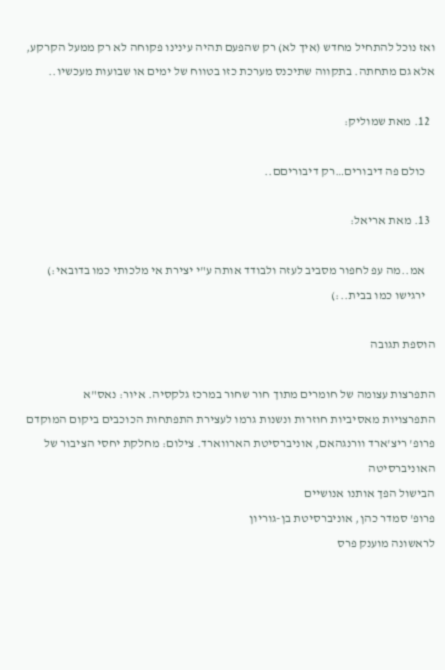ואז נוכל להתחיל מחדש (איך לא) רק שהפעם תהיה עינינו פקוחה לא רק ממעל הקרקע, אלא גם מתחתה. בתקווה שתיכנס מערכת כזו בטווח של ימים או שבועות מעכשיו..

  12. מאת שמוליק:

    כולם פה דיבורים…רק דיבוריםם..

  13. מאת אריאל:

    אמ..מה עפ לחפור מסביב לעזה ולבודד אותה ע"י יצירת אי מלכותי כמו בדובאי:)
    ירגישו כמו בבית..:)

הוספת תגובה

התפרצות עצומה של חומרים מתוך חור שחור במרכז גלקסיה. איור: נאס"א
התפרצויות מאסיביות חוזרות ונשנות גרמו לעצירת התפתחות הכוכבים ביקום המוקדם
פרופ' ריצ'ארד וורנגהאם, אוניברסיטת הארווארד. צילום: מחלקת יחסי הציבור של האוניברסיטה
הבישול הפך אותנו אנושיים
פרופ' סמדר כהן, אוניברסיטת בן-גוריון
לראשונה מוענק פרס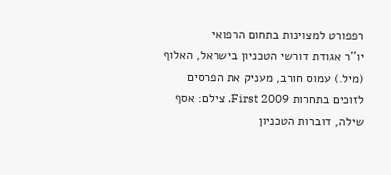רפפורט למצוינות בתחום הרפואי
יו''ר אגודת דורשי הטכניון בישראל, האלוף (מיל.) עמוס חורב, מעניק את הפרסים לזוכים בתחרות First 2009. צילם: אסף שילה, דוברות הטכניון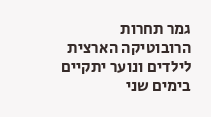גמר תחרות הרובוטיקה הארצית לילדים ונוער יתקיים בימים שני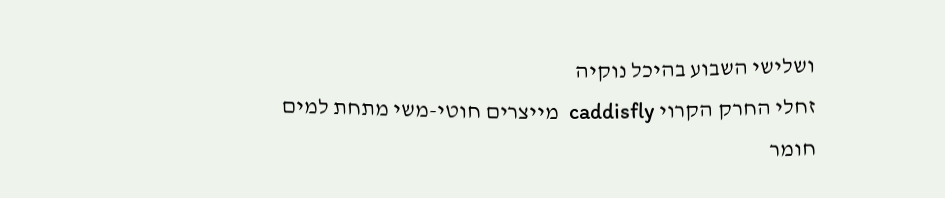ושלישי השבוע בהיכל נוקיה
זחלי החרק הקרוי caddisfly  מייצרים חוטי-משי מתחת למים
חומר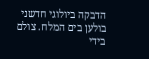הדבקה ביולוגי חדשני
בולען בים המלח. צולם בידי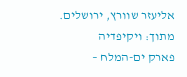אליעזר שוורץ, ירושלים. מתוך: ויקיפדיה
פארק ים-המלח –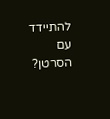להתיידד עם הסרטן?